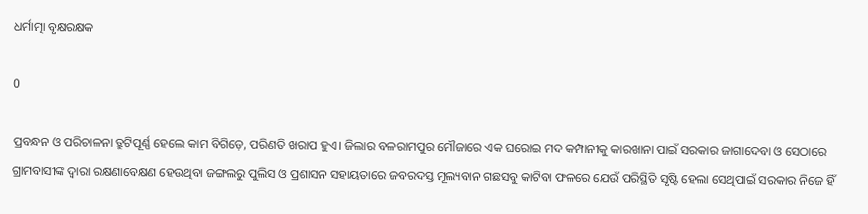ଧର୍ମାତ୍ମା ବୃକ୍ଷରକ୍ଷକ

0

ପ୍ରବନ୍ଧନ ଓ ପରିଚାଳନା ତ୍ରୁଟିପୂର୍ଣ୍ଣ ହେଲେ କାମ ବିଗିଡ଼େ, ପରିଣତି ଖରାପ ହୁଏ। ଜିଲାର ବଳରାମପୁର ମୌଜାରେ ଏକ ଘରୋଇ ମଦ କମ୍ପାନୀକୁ କାରଖାନା ପାଇଁ ସରକାର ଜାଗାଦେବା ଓ ସେଠାରେ ଗ୍ରାମବାସୀଙ୍କ ଦ୍ବାରା ରକ୍ଷଣାବେକ୍ଷଣ ହେଉଥିବା ଜଙ୍ଗଲରୁ ପୁଲିସ ଓ ପ୍ରଶାସନ ସହାୟତାରେ ଜବରଦସ୍ତ ମୂଲ୍ୟବାନ ଗଛସବୁ କାଟିବା ଫଳରେ ଯେଉଁ ପରିସ୍ଥିତି ସୃଷ୍ଟି ହେଲା ସେଥିପାଇଁ ସରକାର ନିଜେ ହିଁ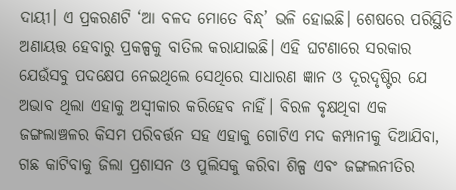ଦାୟୀ। ଏ ପ୍ରକରଣଟି ‘ଆ ବଳଦ ମୋତେ ବିନ୍ଧ୍‌’ ଭଳି ହୋଇଛି। ଶେଷରେ ପରିସ୍ଥିତି ଅଣାୟତ୍ତ ହେବାରୁ ପ୍ରକଳ୍ପକୁ ବାତିଲ କରାଯାଇଛି। ଏହି ଘଟଣାରେ ସରକାର ଯେଉଁସବୁ ପଦକ୍ଷେପ ନେଇଥିଲେ ସେଥିରେ ସାଧାରଣ ଜ୍ଞାନ ଓ ଦୂରଦୃଷ୍ଟିର ଯେ ଅଭାବ ଥିଲା ଏହାକୁ ଅସ୍ବୀକାର କରିହେବ ନାହିଁ। ବିରଳ ବୃକ୍ଷଥିବା ଏକ ଜଙ୍ଗଲାଞ୍ଚଳର କିସମ ପରିବର୍ତ୍ତନ ସହ ଏହାକୁ ଗୋଟିଏ ମଦ କମ୍ପାନୀକୁ ଦିଆଯିବା, ଗଛ କାଟିବାକୁ ଜିଲା ପ୍ରଶାସନ ଓ ପୁଲିସକୁ କରିବା ଶିଳ୍ପ ଏବଂ ଜଙ୍ଗଲନୀତିର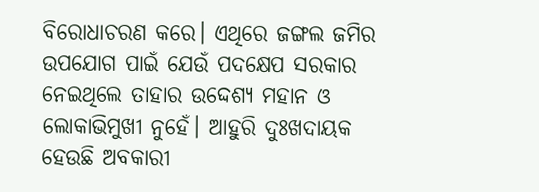ବିରୋଧାଚରଣ କରେ। ଏଥିରେ ଜଙ୍ଗଲ ଜମିର ଉପଯୋଗ ପାଇଁ ଯେଉଁ ପଦକ୍ଷେପ ସରକାର ନେଇଥିଲେ ତାହାର ଉଦ୍ଦେଶ୍ୟ ମହାନ ଓ ଲୋକାଭିମୁଖୀ ନୁହେଁ। ଆହୁରି ଦୁଃଖଦାୟକ ହେଉଛି ଅବକାରୀ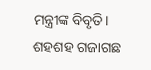ମନ୍ତ୍ରୀଙ୍କ ବିବୃତି। ଶହଶହ ଗଜାଗଛ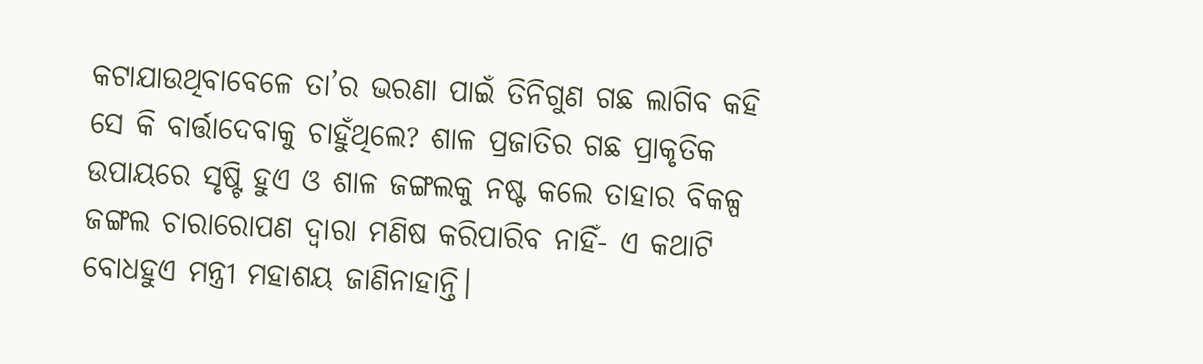କଟାଯାଉଥିବାବେଳେ ତା’ର ଭରଣା ପାଇଁ ତିନିଗୁଣ ଗଛ ଲାଗିବ କହି ସେ କି ବାର୍ତ୍ତାଦେବାକୁ ଚାହୁଁଥିଲେ? ଶାଳ ପ୍ରଜାତିର ଗଛ ପ୍ରାକୃତିକ ଉପାୟରେ ସୃଷ୍ଟି ହୁଏ ଓ ଶାଳ ଜଙ୍ଗଲକୁ ନଷ୍ଟ କଲେ ତାହାର ବିକଳ୍ପ ଜଙ୍ଗଲ ଚାରାରୋପଣ ଦ୍ବାରା ମଣିଷ କରିପାରିବ ନାହିଁ- ଏ କଥାଟି ବୋଧହୁଏ ମନ୍ତ୍ରୀ ମହାଶୟ ଜାଣିନାହାନ୍ତି।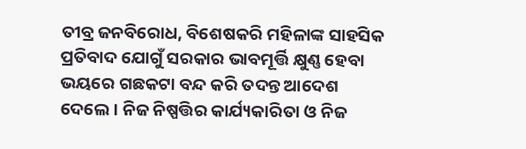ତୀବ୍ର ଜନବିରୋଧ, ବିଶେଷକରି ମହିଳାଙ୍କ ସାହସିକ ପ୍ରତିବାଦ ଯୋଗୁଁ ସରକାର ଭାବମୂର୍ତ୍ତି କ୍ଷୁଣ୍ଣ ହେବା ଭୟରେ ଗଛକଟା ବନ୍ଦ କରି ତଦନ୍ତ ଆଦେଶ ଦେଲେ। ନିଜ ନିଷ୍ପତ୍ତିର କାର୍ଯ୍ୟକାରିତା ଓ ନିଜ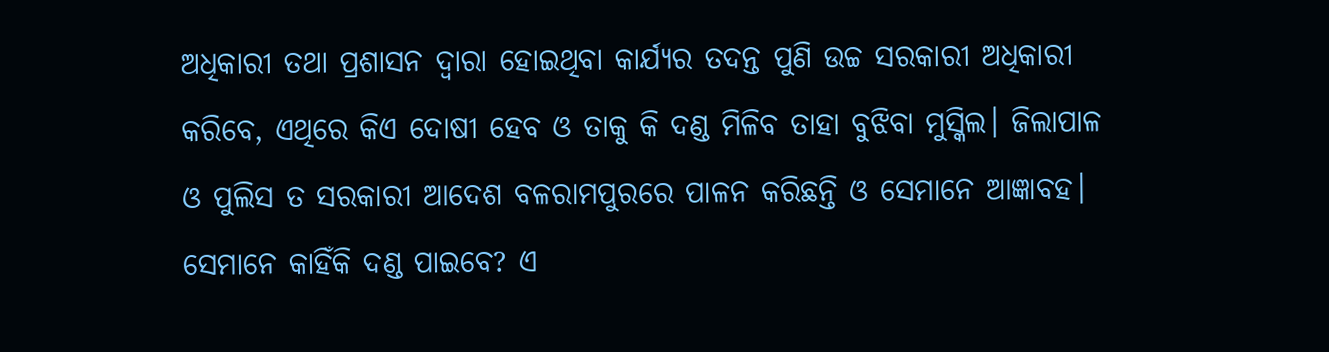ଅଧିକାରୀ ତଥା ପ୍ରଶାସନ ଦ୍ବାରା ହୋଇଥିବା କାର୍ଯ୍ୟର ତଦନ୍ତ ପୁଣି ଉଚ୍ଚ ସରକାରୀ ଅଧିକାରୀ କରିବେ, ଏଥିରେ କିଏ ଦୋଷୀ ହେବ ଓ ତାକୁ କି ଦଣ୍ଡ ମିଳିବ ତାହା ବୁଝିବା ମୁସ୍କିଲ। ଜିଲାପାଳ ଓ ପୁଲିସ ତ ସରକାରୀ ଆଦେଶ ବଳରାମପୁରରେ ପାଳନ କରିଛନ୍ତି ଓ ସେମାନେ ଆଜ୍ଞାବହ। ସେମାନେ କାହିଁକି ଦଣ୍ଡ ପାଇବେ? ଏ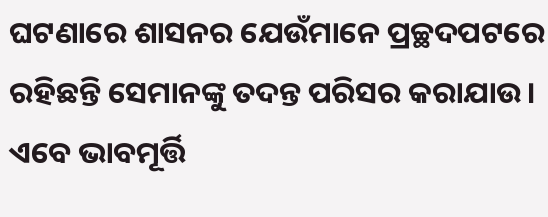ଘଟଣାରେ ଶାସନର ଯେଉଁମାନେ ପ୍ରଚ୍ଛଦପଟରେ ରହିଛନ୍ତି ସେମାନଙ୍କୁ ତଦନ୍ତ ପରିସର କରାଯାଉ।
ଏବେ ଭାବମୂର୍ତ୍ତି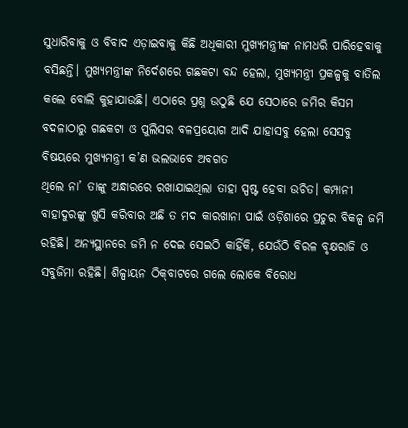ସୁଧାରିବାକୁ ଓ ବିବାଦ ଏଡ଼ାଇବାକୁ କିଛି ଅଧିକାରୀ ମୁଖ୍ୟମନ୍ତ୍ରୀଙ୍କ ନାମଧରି ପାରିହେବାକୁ ବସିଛନ୍ତି। ମୁଖ୍ୟମନ୍ତ୍ରୀଙ୍କ ନିର୍ଦେଶରେ ଗଛକଟା ବନ୍ଦ ହେଲା, ମୁଖ୍ୟମନ୍ତ୍ରୀ ପ୍ରକଳ୍ପକୁ ବାତିଲ କଲେ ବୋଲି କୁହାଯାଉଛି। ଏଠାରେ ପ୍ରଶ୍ନ ଉଠୁଛି ଯେ ସେଠାରେ ଜମିର କିସମ ବଦଳାଠାରୁ ଗଛକଟା ଓ ପୁଲିସର ବଳପ୍ରୟୋଗ ଆଦି ଯାହାସବୁ ହେଲା ସେସବୁ ବିଷୟରେ ମୁଖ୍ୟମନ୍ତ୍ରୀ କ’ଣ ଭଲଭାବେ ଅବଗତ
ଥିଲେ ନା’ ତାଙ୍କୁ ଅନ୍ଧାରରେ ରଖାଯାଇଥିଲା ତାହା ସ୍ପଷ୍ଟ ହେବା ଉଚିତ। କମ୍ପାନୀ ବାହାଦୁରଙ୍କୁ ଖୁସି କରିବାର ଅଛି ତ ମଦ କାରଖାନା ପାଇଁ ଓଡ଼ିଶାରେ ପ୍ରଚୁର ବିକଳ୍ପ ଜମି ରହିଛି। ଅନ୍ୟସ୍ଥାନରେ ଜମି ନ ଦେଇ ସେଇଠି କାହିଁକି, ଯେଉଁଠି ବିରଳ ବୃକ୍ଷରାଜି ଓ ସବୁଜିମା ରହିଛି। ଶିଳ୍ପାୟନ ଠିକ୍‌ବାଟରେ ଗଲେ ଲୋକେ ବିରୋଧ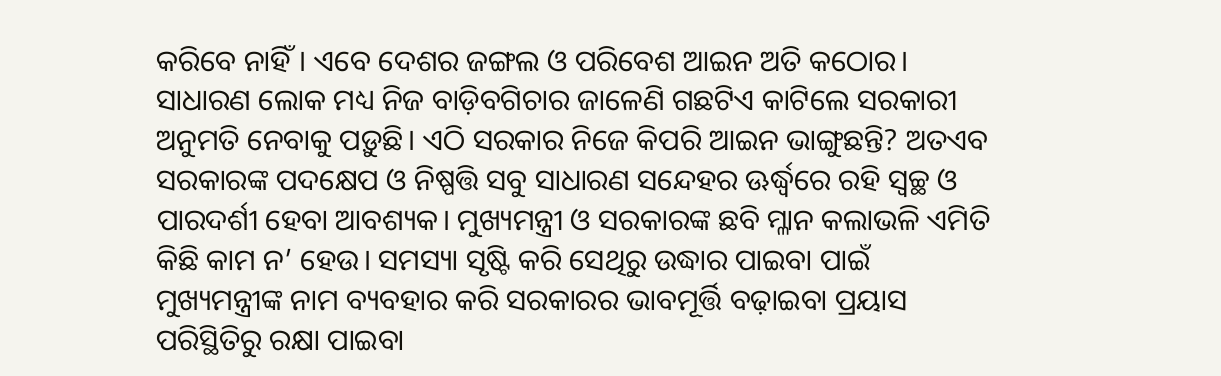କରିବେ ନାହିଁ। ଏବେ ଦେଶର ଜଙ୍ଗଲ ଓ ପରିବେଶ ଆଇନ ଅତି କଠୋର। ସାଧାରଣ ଲୋକ ମଧ୍ୟ ନିଜ ବାଡ଼ିବଗିଚାର ଜାଳେଣି ଗଛଟିଏ କାଟିଲେ ସରକାରୀ ଅନୁମତି ନେବାକୁ ପଡ଼ୁଛି। ଏଠି ସରକାର ନିଜେ କିପରି ଆଇନ ଭାଙ୍ଗୁଛନ୍ତି? ଅତଏବ ସରକାରଙ୍କ ପଦକ୍ଷେପ ଓ ନିଷ୍ପତ୍ତି ସବୁ ସାଧାରଣ ସନ୍ଦେହର ଊର୍ଦ୍ଧ୍ବରେ ରହି ସ୍ବଚ୍ଛ ଓ ପାରଦର୍ଶୀ ହେବା ଆବଶ୍ୟକ। ମୁଖ୍ୟମନ୍ତ୍ରୀ ଓ ସରକାରଙ୍କ ଛବି ମ୍ଳାନ କଲାଭଳି ଏମିତି କିଛି କାମ ନ’ ହେଉ। ସମସ୍ୟା ସୃଷ୍ଟି କରି ସେଥିରୁ ଉଦ୍ଧାର ପାଇବା ପାଇଁ ମୁଖ୍ୟମନ୍ତ୍ରୀଙ୍କ ନାମ ବ୍ୟବହାର କରି ସରକାରର ଭାବମୂର୍ତ୍ତି ବଢ଼ାଇବା ପ୍ରୟାସ ପରିସ୍ଥିତିରୁ ରକ୍ଷା ପାଇବା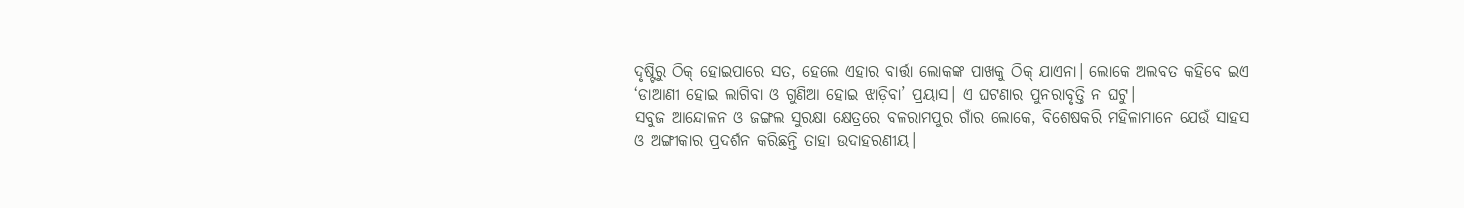ଦୃଷ୍ଟିରୁ ଠିକ୍‌ ହୋଇପାରେ ସତ, ହେଲେ ଏହାର ବାର୍ତ୍ତା ଲୋକଙ୍କ ପାଖକୁ ଠିକ୍‌ ଯାଏନା। ଲୋକେ ଅଲବତ କହିବେ ଇଏ ‘ଡାଆଣୀ ହୋଇ ଲାଗିବା ଓ ଗୁଣିଆ ହୋଇ ଝାଡ଼ିବା’ ପ୍ରୟାସ। ଏ ଘଟଣାର ପୁନରାବୃତ୍ତି ନ ଘଟୁ।
ସବୁଜ ଆନ୍ଦୋଳନ ଓ ଜଙ୍ଗଲ ସୁରକ୍ଷା କ୍ଷେତ୍ରରେ ବଳରାମପୁର ଗାଁର ଲୋକେ, ବିଶେଷକରି ମହିଳାମାନେ ଯେଉଁ ସାହସ ଓ ଅଙ୍ଗୀକାର ପ୍ରଦର୍ଶନ କରିଛନ୍ତି ତାହା ଉଦାହରଣୀୟ।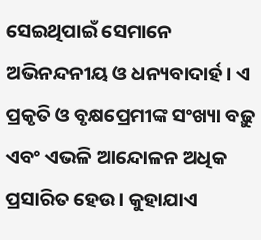ସେଇଥିପାଇଁ ସେମାନେ ଅଭିନନ୍ଦନୀୟ ଓ ଧନ୍ୟବାଦାର୍ହ। ଏ ପ୍ରକୃତି ଓ ବୃକ୍ଷପ୍ରେମୀଙ୍କ ସଂଖ୍ୟା ବଢ଼ୁ ଏବଂ ଏଭଳି ଆନ୍ଦୋଳନ ଅଧିକ ପ୍ରସାରିତ ହେଉ। କୁହାଯାଏ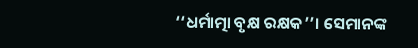‘‘ଧର୍ମାତ୍ମା ବୃକ୍ଷ ରକ୍ଷକ’’। ସେମାନଙ୍କ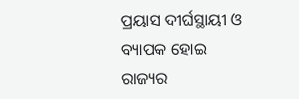ପ୍ରୟାସ ଦୀର୍ଘସ୍ଥାୟୀ ଓ ବ୍ୟାପକ ହୋଇ ରାଜ୍ୟର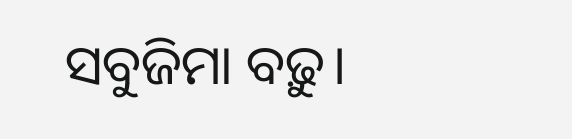ସବୁଜିମା ବଢ଼ୁ।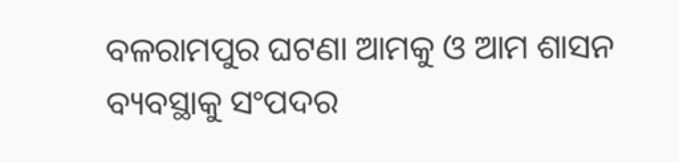ବଳରାମପୁର ଘଟଣା ଆମକୁ ଓ ଆମ ଶାସନ ବ୍ୟବସ୍ଥାକୁ ସଂପଦର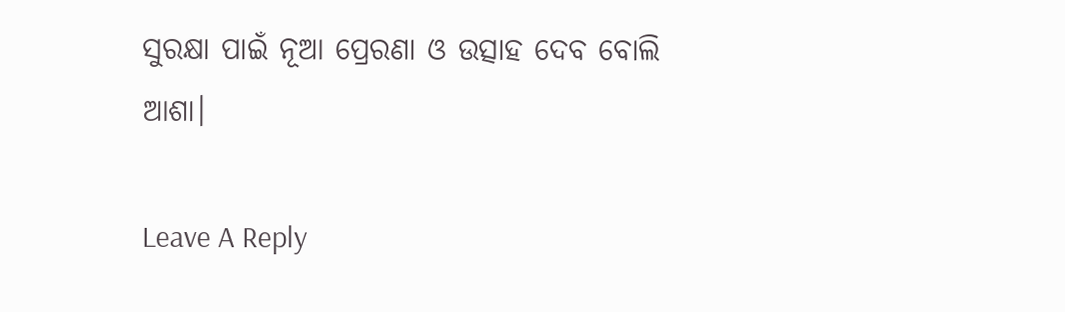ସୁରକ୍ଷା ପାଇଁ ନୂଆ ପ୍ରେରଣା ଓ ଉତ୍ସାହ ଦେବ ବୋଲି ଆଶା।

Leave A Reply